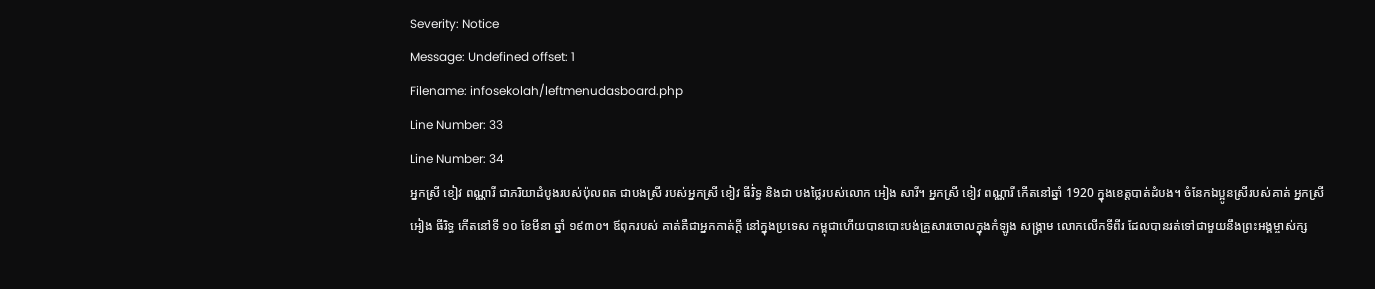Severity: Notice
Message: Undefined offset: 1
Filename: infosekolah/leftmenudasboard.php
Line Number: 33
Line Number: 34
អ្នកស្រី ខៀវ ពណ្ណារី ជាភរិយាដំបូងរបស់ប៉ុលពត ជាបងស្រី របស់អ្នកស្រី ខៀវ ធីរិ់ទ្ធ និងជា បងថ្លៃរបស់លោក អៀង សារី។ អ្នកស្រី ខៀវ ពណ្ណារី កើតនៅឆ្នាំ 1920 ក្នុងខេត្តបាត់ដំបង។ ចំនែកឯប្អូនស្រីរបស់គាត់ អ្នកស្រីអៀង ធីរិទ្ធ កើតនៅទី ១០ ខែមីនា ឆ្នាំ ១៩៣០។ ឪពុករបស់ គាត់គឺជាអ្នកកាត់ក្ដី នៅក្នុងប្រទេស កម្ពុជាហើយបានបោះបង់គ្រួសារចោលក្នុងកំឡូង សង្គ្រាម លោកលើកទីពីរ ដែលបានរត់ទៅជាមួយនឹងព្រះអង្គម្ចាស់ក្ស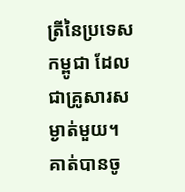ត្រីនៃប្រទេសកម្ពូជា ដែលជាគ្រូសារសម្ងាត់មួយ។ គាត់បានចូ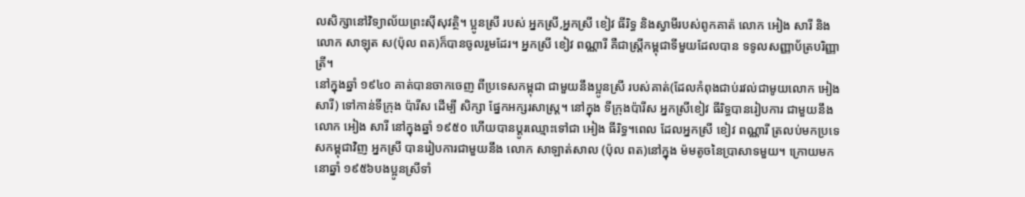លសិក្សានៅវិទ្យាល័យព្រះស៊ីសុវត្ថិ។ ប្អូនស្រី របស់ អ្នកស្រី,អ្នកស្រី ខៀវ ធីរិទ្ធ និងស្វាមីរបស់ពូកគាត៉ លោក អៀង សារី និង លោក សាឡុត ស(ប៉ុល ពត)ក៏បានចូលរួមដែរ។ អ្នកស្រី ខៀវ ពណ្ណារី គឺជាស្រ្តីកម្ពុជាទីមួយដែលបាន ទទូលសញ្ញាប័ត្របរិញ្ញាត្រី។
នៅក្នុងឆ្នាំ ១៩៤០ គាត់បានចាកចេញ ពីប្រទេសកម្ពុជា ជាមួយនឹងប្អូនស្រី របស់គាត់(ដែលកំពុងជាប់រវល់ជាមូយលោក អៀង សារី) ទៅកាន់ទីក្រុង ប៉ារីស ដើម្បី សិក្សា ផ្នែកអក្សរសាស្ត្រ។ នៅក្នុង ទីក្រុងប៉ារីស អ្នកស្រីខៀវ ធីរិទ្ធបានរៀបការ ជាមួយនឹង លោក អៀង សារី នៅក្នុងឆ្នាំ ១៩៥០ ហើយបានប្តូរឈ្មោះទៅជា អៀង ធីរិទ្ធ។ពេល ដែលអ្នកស្រី ខៀវ ពណ្ណារី ត្រលប់មកប្រទេសកម្ពុជាវិញ អ្នកស្រី បានរៀបការជាមួយនឹង លោក សាឡាត់សាល (ប៉ុល ពត)នៅក្នុង ម៉មតូចនៃប្រាសាទមួយ។ ក្រោយមកនោឆ្នាំ ១៩៥៦បងប្អូនស្រីទាំ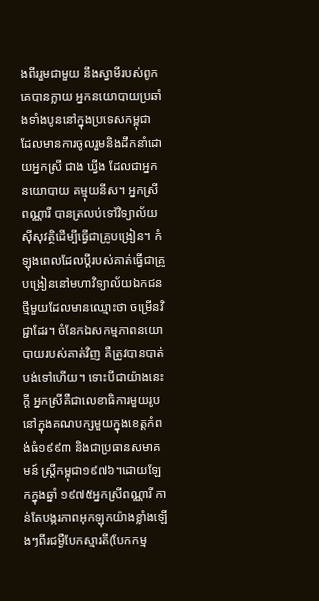ងពីររួមជាមួយ នឹងស្វាមីរបស់ពូកគេបានក្លាយ អ្នកនយោបាយប្រឆាំងទាំងបូននៅក្នុងប្រទេសកម្ពុជា ដែលមានការចូលរួមនិងដឹកនាំដោយអ្នកស្រី ជាង ឃ្វីង ដែលជាអ្នកនយោបាយ គម្មុយនីស។ អ្នកស្រី ពណ្ណារី បានត្រលប់ទៅវិទ្យាល័យស៊ីសុវត្ថិដើម្បីធ្វើជាគ្រូបង្រៀន។ កំឡុងពេលដែលប្ដីរបស់គាត់ធ្វើជាគ្រូបង្រៀននៅមហាវិទ្យាល័យឯកជនថ្មីមួយដែលមានឈ្មោះថា ចម្រើនវិជ្ជាដែរ។ ចំនែកឯសកម្មភាពនយោបាយរបស់គាត់វិញ គឺត្រូវបានបាត់បង់ទៅហើយ។ ទោះបីជាយ៉ាងនេះក្ដី អ្នកស្រីគឺជាលេខាធិការមួយរូបនៅក្នុងគណបក្សមួយក្នុងខេត្តកំពង់ធំ១៩៩៣ និងជាប្រធានសមាគមន៍ ស្រ្តីកម្ពុជា១៩៧៦។ដោយឡែកក្នុងឆ្នាំ ១៩៧៥អ្នកស្រីពណ្ណារី កាន់តែបង្ករភាពអុកឡុកយ៉ាងខ្លាំងឡើងៗពីរជម្ងឺបែកស្មារតី(បែកកម្ម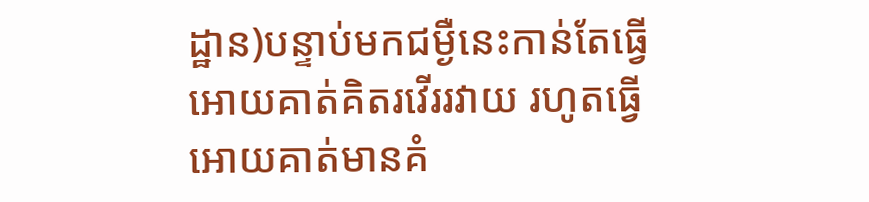ដ្ឋាន)បន្ទាប់មកជម្ងឺនេះកាន់តែធ្វើអោយគាត់គិតរវើររវាយ រហូតធ្វើអោយគាត់មានគំ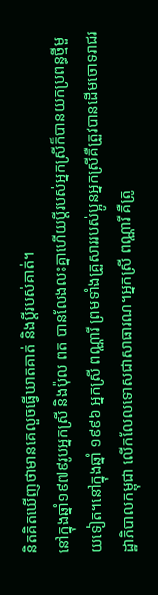និតគិតឃើញថាមានគេលួចធ្វើឃាតគាត់ និងប្ដីរបស់គាត់។
នៅក្នុងឆ្នាំ១៩៧៩រូបអ្នកស្រី និងប៉ុល ពត បានលែងលះគ្នាហើយប្ដីរបស់អ្នកស្រីក៏បានយកប្រពន្ធថ្មីមួយទៀត។នៅក្នុងឆ្នាំ ១៩៩៦ អ្នកស្រី ពណ្ណារី ព្រមទាំងគ្រួសាររបស់ប្អូនអ្នកស្រីគឺត្រួវបានដើមចោទរាជរដ្ឋាភិបាលកម្ពុជា លើកលែលទោសជាសាធារណ។អ្នកស្រី ពណ្ណារី គឺត្រូ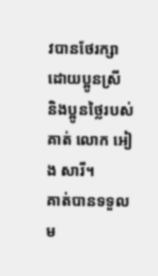វបានថែរក្សាដោយប្អូនស្រី និងប្អូនថ្លៃរបស់គាត់ លោក អៀង សារី។
គាត់បានទទួលម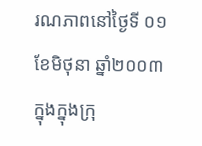រណភាពនៅថ្ងៃទី ០១ ខែមិថុនា ឆ្នាំ២០០៣ ក្នុងក្នុងក្រុ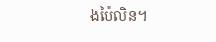ងប៉ៃលិន។